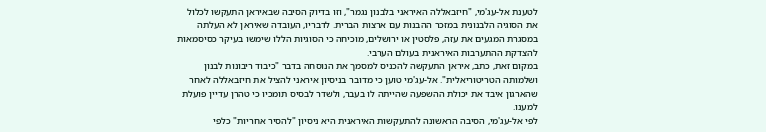לטענת אל-עג'מי, "חיזבאללה האיראני בלבנון נגמר", וזו בדיוק הסיבה שבאיראן התעקשו לכלול את הסוגיה הלבנונית במזכר ההבנות עם ארצות הברית. לדבריו, העובדה שאיראן לא העלתה במסגרת המגעים את עזה, פלסטין או ירושלים, מוכיחה כי הסוגיות הללו שימשו בעיקר כסיסמאות להצדקת ההתערבות האיראנית בעולם הערבי.
במקום זאת, כתב, איראן התעקשה להכניס למסמך את הנוסחה בדבר "כיבוד ריבונות לבנון ושלמותה הטריטוריאלית". אל-עג'מי טוען כי מדובר בניסיון איראני להציל את חיזבאללה לאחר שהארגון איבד את יכולת ההשפעה שהייתה לו בעבר, ולשדר לבסיס תומכיו כי טהרן עדיין פועלת למענו.
לפי אל-עג'מי, הסיבה הראשונה להתעקשות האיראנית היא ניסיון "להסיר אחריות" כלפי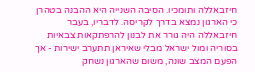חיזבאללה ותומכיו. הסיבה השנייה היא ההבנה בטהרן כי הארגון נמצא בדרך לקריסה. לדבריו, בעבר חיזבאללה היה גורר את לבנון להרפתקאות צבאיות בסוריה ומול ישראל מבלי שאיראן תתערב ישירות - אך הפעם המצב שונה, משום שהארגון נשחק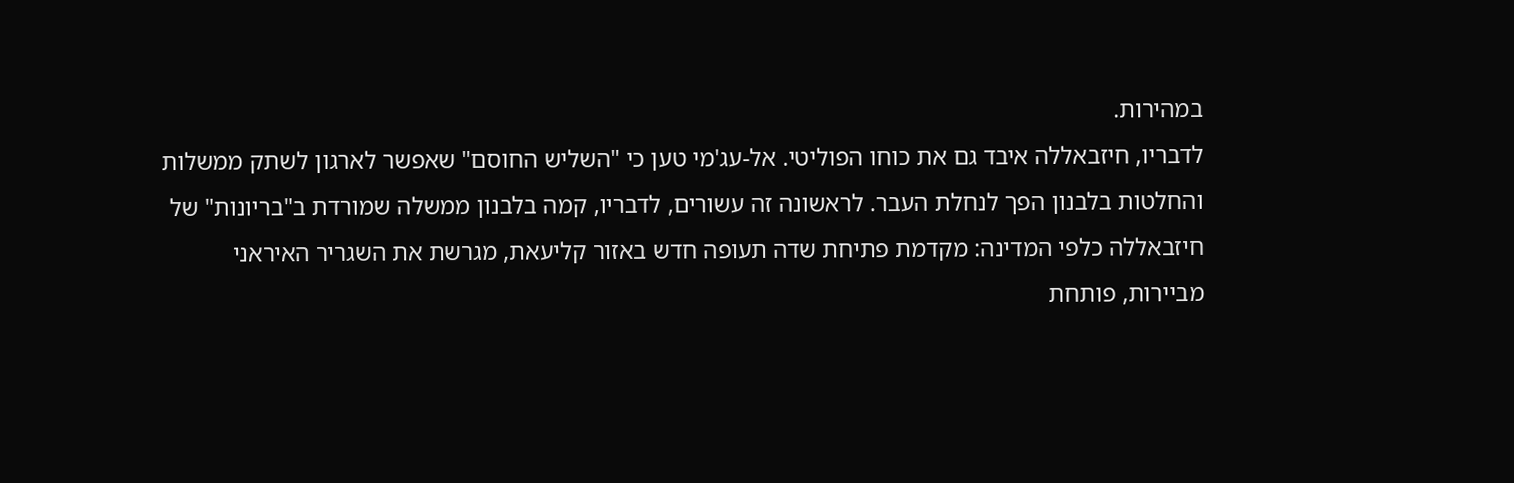במהירות.
לדבריו, חיזבאללה איבד גם את כוחו הפוליטי. אל-עג'מי טען כי "השליש החוסם" שאפשר לארגון לשתק ממשלות והחלטות בלבנון הפך לנחלת העבר. לראשונה זה עשורים, לדבריו, קמה בלבנון ממשלה שמורדת ב"בריונות" של חיזבאללה כלפי המדינה: מקדמת פתיחת שדה תעופה חדש באזור קליעאת, מגרשת את השגריר האיראני מביירות, פותחת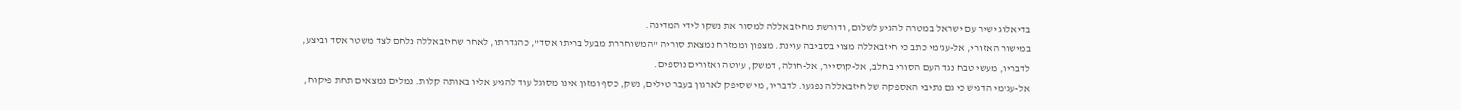בדיאלוג ישיר עם ישראל במטרה להגיע לשלום, ודורשת מחיזבאללה למסור את נשקו לידי המדינה.
במישור האזורי, אל-עג'מי כתב כי חיזבאללה מצוי בסביבה עוינת. מצפון וממזרח נמצאת סוריה "המשוחררת מבעל בריתו אסד", כהגדרתו, לאחר שחיזבאללה נלחם לצד משטר אסד וביצע, לדבריו, מעשי טבח נגד העם הסורי בחלב, אל-קוסייר, אל-חולה, דמשק, ע'וטה ואזורים נוספים.
אל-עג'מי הדגיש כי גם נתיבי האספקה של חיזבאללה נפגעו. לדבריו, מי שסיפק לארגון בעבר טילים, נשק, כסף ומזון אינו מסוגל עוד להגיע אליו באותה קלות. נמלים נמצאים תחת פיקוח,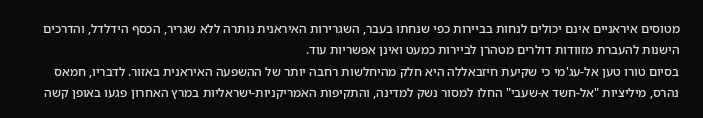מטוסים איראניים אינם יכולים לנחות בביירות כפי שנחתו בעבר, השגרירות האיראנית נותרה ללא שגריר, הכסף הידלדל, והדרכים הישנות להעברת מזוודות דולרים מטהרן לביירות כמעט ואינן אפשריות עוד.
בסיום טורו טען אל-עג'מי כי שקיעת חיזבאללה היא חלק מהיחלשות רחבה יותר של ההשפעה האיראנית באזור. לדבריו, חמאס נהרס, מיליציות "אל-חשד א-שעבי" החלו למסור נשק למדינה, והתקיפות האמריקניות-ישראליות במרץ האחרון פגעו באופן קשה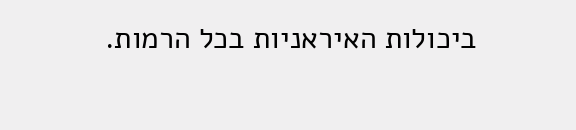ביכולות האיראניות בכל הרמות.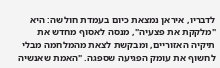לדבריו, איראן נמצאת כיום בעמדת חולשה: היא "מלקקת את פצעיה", מנסה לאסוף מחדש את תיקיה האזוריים, ומבקשת לצאת מהמלחמה מבלי לחשוף את עומק הפגיעה שספגה. "האמת שאנשיה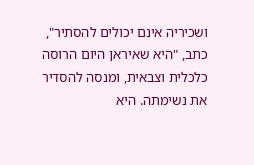ושכיריה אינם יכולים להסתיר", כתב, "היא שאיראן היום הרוסה כלכלית וצבאית, ומנסה להסדיר את נשימתה. היא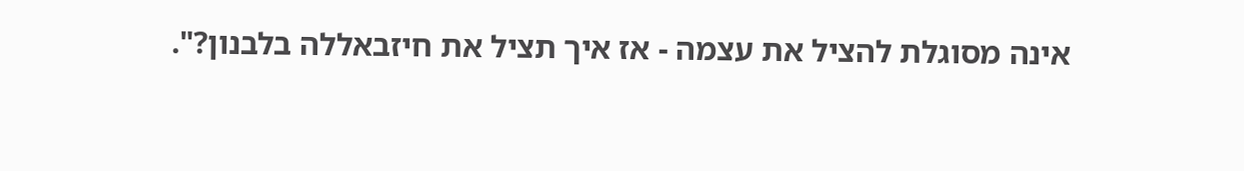אינה מסוגלת להציל את עצמה - אז איך תציל את חיזבאללה בלבנון?".